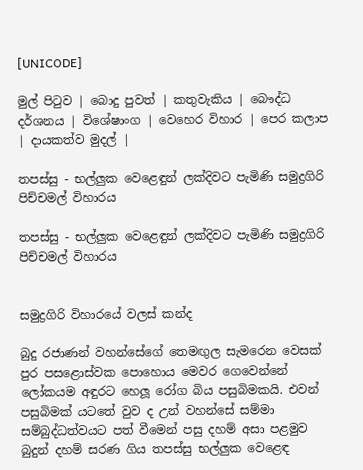[UNICODE]

මුල් පිටුව | බොදු පුවත් | කතුවැකිය | බෞද්ධ දර්ශනය | විශේෂාංග | වෙහෙර විහාර | පෙර කලාප | දායකත්ව මුදල් |

තපස්සු - භල්ලුක වෙළෙඳුන් ලක්දිවට පැමිණි සමුද්‍රගිරි පිච්චමල් විහාරය

තපස්සු - භල්ලුක වෙළෙඳුන් ලක්දිවට පැමිණි සමුද්‍රගිරි පිච්චමල් විහාරය


සමුද්‍රගිරි විහාරයේ වලස් කන්ද

බුදු රජාණන් වහන්සේගේ තෙමඟුල සැමරෙන වෙසක් පුර පසළොස්වක පොහොය මෙවර ගෙවෙන්නේ ලෝකයම අඳුරට හෙලූ රෝග බිය පසුබිමකයි. එවන් පසුබිමක් යටතේ වුව ද උන් වහන්සේ සම්මා සම්බුද්ධත්වයට පත් වීමෙන් පසු දහම් අසා පළමුව බුදුන් දහම් සරණ ගිය තපස්සු භල්ලුක වෙළෙඳ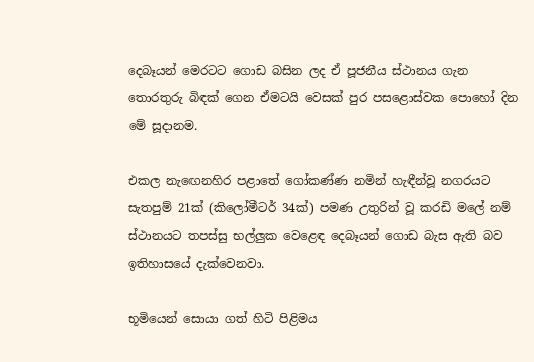දෙබෑයන් මෙරටට ගොඩ බසින ලද ඒ පූජනීය ස්ථානය ගැන තොරතුරු බිඳක් ගෙන ඒමටයි වෙසක් පුර පසළොස්වක පොහෝ දින මේ සූදානම.

එකල නැඟෙනහිර පළාතේ ගෝකණ්ණ නමින් හැඳීන්වූ නගරයට සැතපුම් 21ක් (කිලෝමීටර් 34ක්) පමණ උතුරින් වූ කරඩි මලේ නම් ස්ථානයට තපස්සු භල්ලුක වෙළෙඳ දෙබෑයන් ගොඩ බැස ඇති බව ඉතිහාසයේ දැක්වෙනවා.

භූමියෙන් සොයා ගත් හිටි පිළිමය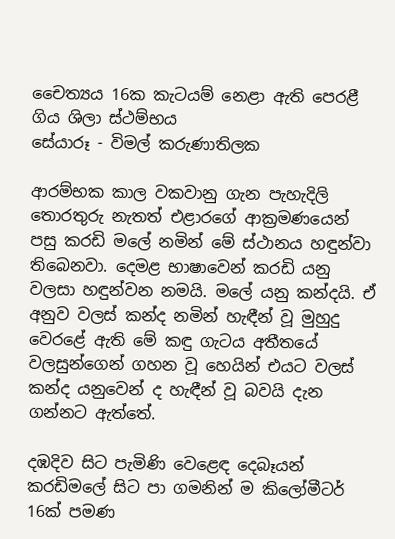චෛත්‍යය 16ක කැටයම් නෙළා ඇති පෙරළී ගිය ශිලා ස්ථම්භය
සේයාරූ - විමල් කරුණාතිලක

ආරම්භක කාල වකවානු ගැන පැහැදිලි තොරතුරු නැතත් එළාරගේ ආක්‍රමණයෙන් පසු කරඩි මලේ නමින් මේ ස්ථානය හඳුන්වා තිබෙනවා. දෙමළ භාෂාවෙන් කරඩි යනු වලසා හඳුන්වන නමයි. මලේ යනු කන්දයි. ඒ අනුව වලස් කන්ද නමින් හැඳීන් වූ මුහුදු වෙරළේ ඇති මේ කඳු ගැටය අතීතයේ වලසුන්ගෙන් ගහන වූ හෙයින් එයට වලස් කන්ද යනුවෙන් ද හැඳීන් වූ බවයි දැන ගන්නට ඇත්තේ.

දඹදිව සිට පැමිණි වෙළෙඳ දෙබෑයන් කරඩිමලේ සිට පා ගමනින් ම කිලෝමීටර් 16ක් පමණ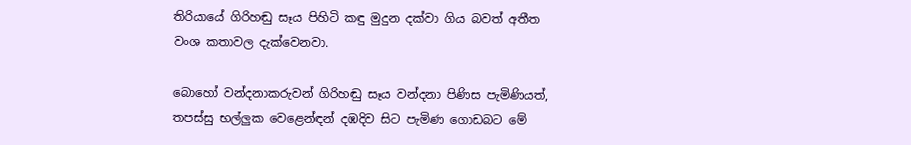තිරියායේ ගිරිහඬු සෑය පිහිටි කඳු මුදුන දක්වා ගිය බවත් අතීත වංශ කතාවල දැක්වෙනවා.

බොහෝ වන්දනාකරුවන් ගිරිහඬු සෑය වන්දනා පිණිස පැමිණියත්, තපස්සු භල්ලුක වෙළෙන්ඳන් දඹදිව සිට පැමිණ ගොඩබට මේ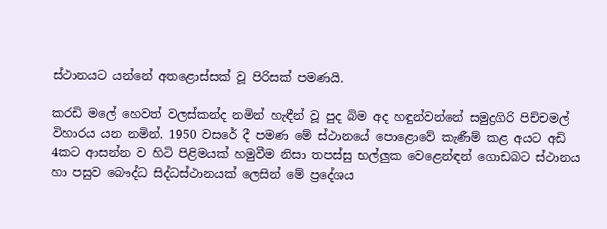ස්ථානයට යන්නේ අතළොස්සක් වූ පිරිසක් පමණයි.

කරඩි මලේ හෙවත් වලස්කන්ද නමින් හැඳීන් වූ පුද බිම අද හඳුන්වන්නේ සමුද්‍රගිරි පිච්චමල් විහාරය යන නමින්. 1950 වසරේ දී පමණ මේ ස්ථානයේ පොළොවේ කැණීම් කළ අයට අඩි 4කට ආසන්න ව හිටි පිළිමයක් හමුවීම නිසා තපස්සු භල්ලුක වෙළෙන්ඳන් ගොඩබට ස්ථානය හා පසුව බෞද්ධ සිද්ධස්ථානයක් ලෙසින් මේ ප්‍රදේශය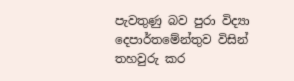පැවතුණු බව පුරා විද්‍යා දෙපාර්තමේන්තුව විසින් තහවුරු කර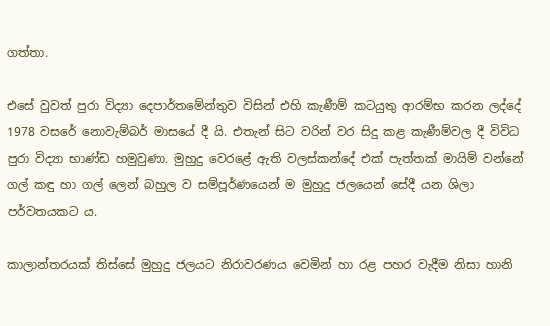ගත්තා.

එසේ වුවත් පුරා විද්‍යා දෙපාර්තමේන්තුව විසින් එහි කැණීම් කටයුතු ආරම්භ කරන ලද්දේ 1978 වසරේ නොවැම්බර් මාසයේ දී යි. එතැන් සිට වරින් වර සිදු කළ කැණීම්වල දී විවිධ පුරා විද්‍යා භාණ්ඩ හමුවුණා. මුහුදු වෙරළේ ඇති වලස්කන්දේ එක් පැත්තක් මායිම් වන්නේ ගල් කඳු හා ගල් ලෙන් බහුල ව සම්පූර්ණයෙන් ම මුහුදු ජලයෙන් සේදී යන ශිලා පර්වතයකට ය.

කාලාන්තරයක් තිස්සේ මුහුදු ජලයට නිරාවරණය වෙමින් හා රළ පහර වැදීම නිසා හානි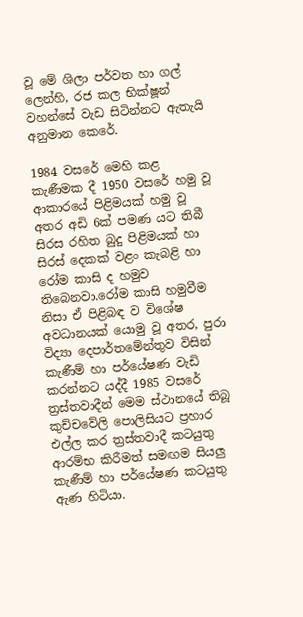වූ මේ ශිලා පර්වත හා ගල් ලෙන්හි, රජ කල භික්ෂූන් වහන්සේ වැඩ සිටින්නට ඇතැයි අනුමාන කෙරේ.

1984 වසරේ මෙහි කළ කැණීමක දී 1950 වසරේ හමු වූ ආකාරයේ පිළිමයක් හමු වූ අතර අඩි 6ක් පමණ යට තිබී සිරස රහිත බුදු පිළිමයක් හා සිරස් දෙකක් වළං කැබළි හා රෝම කාසි ද හමුව තිබෙනවා.රෝම කාසි හමුවීම නිසා ඒ පිළිබඳ ව විශේෂ අවධානයක් යොමු වූ අතර, පුරා විද්‍යා දෙපාර්තමේන්තුව විසින් කැණීම් හා පර්යේෂණ වැඩි කරන්නට යද්දී 1985 වසරේ ත්‍රස්තවාදීන් මෙම ස්ථානයේ තිබූ කුච්චවේලි පොලිසියට ප්‍රහාර එල්ල කර ත්‍රස්තවාදී කටයුතු ආරම්භ කිරීමත් සමඟම සියලු කැණීම් හා පර්යේෂණ කටයුතු ඇණ හිටියා.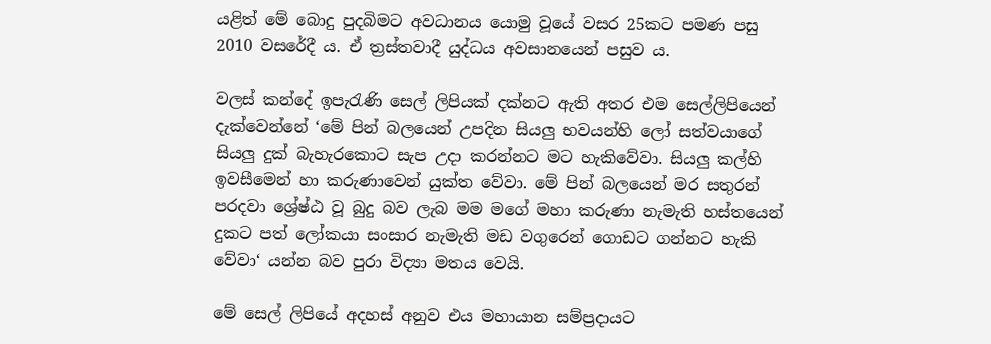යළිත් මේ බොදු පුදබිමට අවධානය යොමු වූයේ වසර 25කට පමණ පසු 2010 වසරේදී ය. ඒ ත්‍රස්තවාදී යුද්ධය අවසානයෙන් පසුව ය.

වලස් කන්දේ ඉපැරැණි සෙල් ලිපියක් දක්නට ඇති අතර එම සෙල්ලිපියෙන් දැක්වෙන්නේ ‘මේ පින් බලයෙන් උපදින සියලු භවයන්හි ලෝ සත්වයාගේ සියලු දුක් බැහැරකොට සැප උදා කරන්නට මට හැකිවේවා. සියලු කල්හි ඉවසීමෙන් හා කරුණාවෙන් යුක්ත වේවා. මේ පින් බලයෙන් මර සතුරන් පරදවා ශ්‍රේෂ්ඨ වූ බුදු බව ලැබ මම මගේ මහා කරුණා නැමැති හස්තයෙන් දුකට පත් ලෝකයා සංසාර නැමැති මඩ වගුරෙන් ගොඩට ගන්නට හැකි වේවා‘ යන්න බව පුරා විද්‍යා මතය වෙයි.

මේ සෙල් ලිපියේ අදහස් අනුව එය මහායාන සම්ප්‍රදායට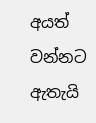අයත් වන්නට ඇතැයි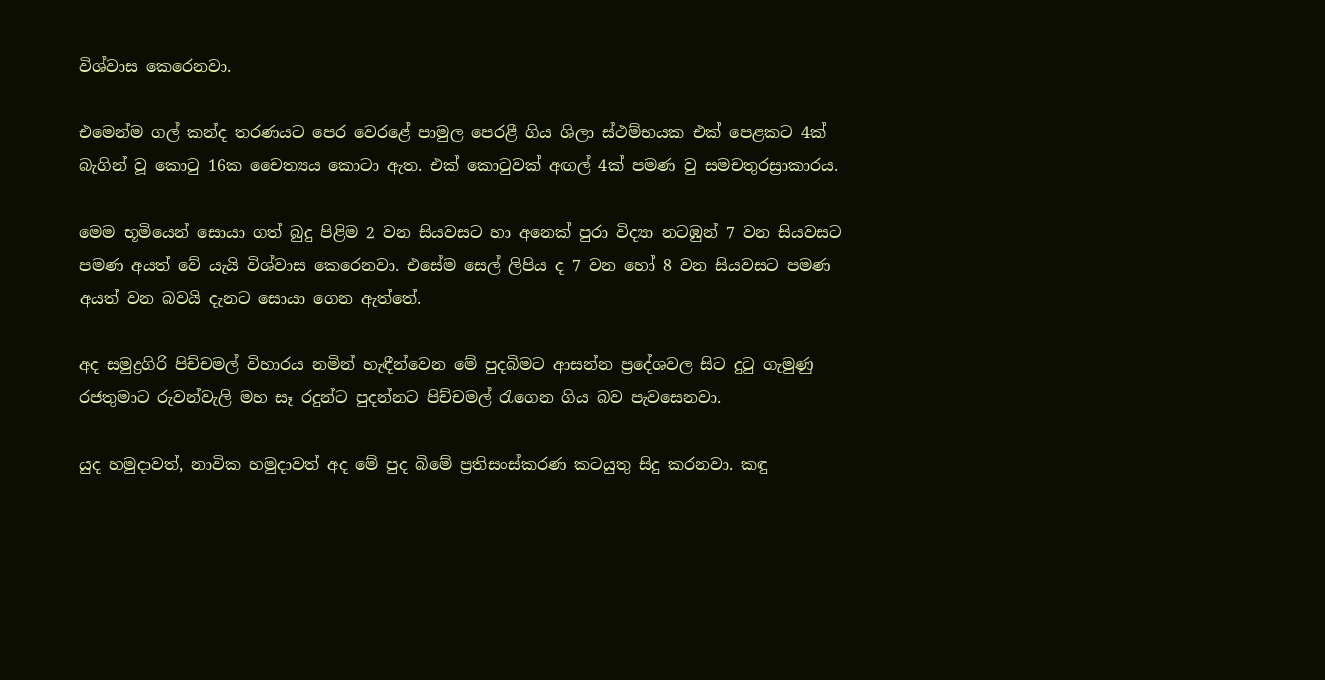විශ්වාස කෙරෙනවා.

එමෙන්ම ගල් කන්ද තරණයට පෙර වෙරළේ පාමුල පෙරළී ගිය ශිලා ස්ථම්භයක එක් පෙළකට 4ක් බැගින් වූ කොටු 16ක චෛත්‍යය කොටා ඇත. එක් කොටුවක් අඟල් 4ක් පමණ වු සමචතුරස්‍රාකාරය.

මෙම භූමියෙන් සොයා ගත් බුදු පිළිම 2 වන සියවසට හා අනෙක් පුරා විද්‍යා නටඹුන් 7 වන සියවසට පමණ අයත් වේ යැයි විශ්වාස කෙරෙනවා. එසේම සෙල් ලිපිය ද 7 වන හෝ 8 වන සියවසට පමණ අයත් වන බවයි දැනට සොයා ගෙන ඇත්තේ.

අද සමුද්‍රගිරි පිච්චමල් විහාරය නමින් හැඳීන්වෙන මේ පුදබිමට ආසන්න ප්‍රදේශවල සිට දුටු ගැමුණු රජතුමාට රුවන්වැලි මහ සෑ රදුන්ට පුදන්නට පිච්චමල් රැගෙන ගිය බව පැවසෙනවා.

යුද හමුදාවත්, නාවික හමුදාවත් අද මේ පුද බිමේ ප්‍රතිසංස්කරණ කටයුතු සිදු කරනවා. කඳු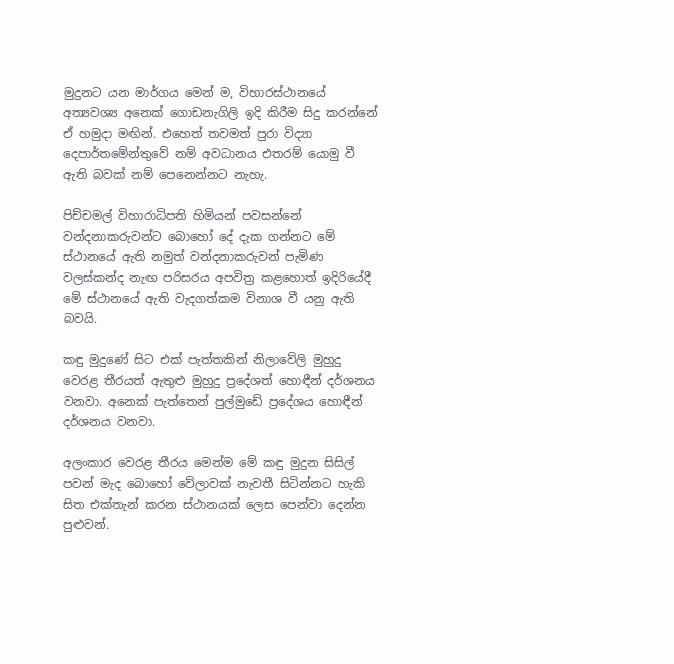මුදුනට යන මාර්ගය මෙන් ම, විහාරස්ථානයේ අත්‍යවශ්‍ය අනෙක් ගොඩනැගිලි ඉදි කිරීම සිදු කරන්නේ ඒ හමුදා මඟින්. එහෙත් තවමත් පුරා විද්‍යා දෙපාර්තමේන්තුවේ නම් අවධානය එතරම් යොමු වී ඇති බවක් නම් පෙනෙන්නට නැහැ.

පිච්චමල් විහාරාධිපති හිමියන් පවසන්නේ වන්දනාකරුවන්ට බොහෝ දේ දැක ගන්නට මේ ස්ථානයේ ඇති නමුත් වන්දනාකරුවන් පැමිණ වලස්කන්ද නැඟ පරිසරය අපවිත්‍ර කළහොත් ඉදිරියේදී මේ ස්ථානයේ ඇති වැදගත්කම විනාශ වී යනු ඇති බවයි.

කඳු මුදුණේ සිට එක් පැත්තකින් නිලාවේලි මුහුදු වෙරළ තීරයත් ඇතුළු මුහුදු ප්‍රදේශත් හොඳීන් දර්ශනය වනවා. අනෙක් පැත්තෙන් පුල්මුඩේ ප්‍රදේශය හොඳීන් දර්ශනය වනවා.

අලංකාර වෙරළ තීරය මෙන්ම මේ කඳු මුදුන සිසිල් පවන් මැද බොහෝ වේලාවක් නැවතී සිටින්නට හැකි සිත එක්තැන් කරන ස්ථානයක් ලෙස පෙන්වා දෙන්න පුළුවන්.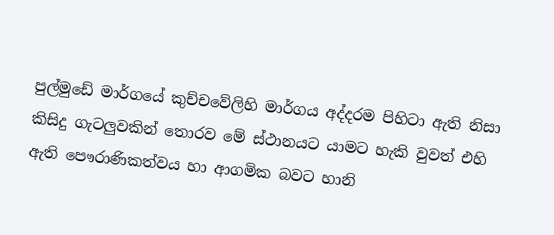පුල්මුඩේ මාර්ගයේ කුච්චවේලිහි මාර්ගය අද්දරම පිහිටා ඇති නිසා කිසිදු ගැටලුවකින් තොරව මේ ස්ථානයට යාමට හැකි වුවත් එහි ඇති පෞරාණිකත්වය හා ආගමික බවට හානි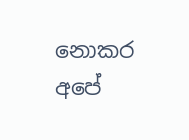නොකර අපේ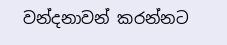වන්දනාවන් කරන්නට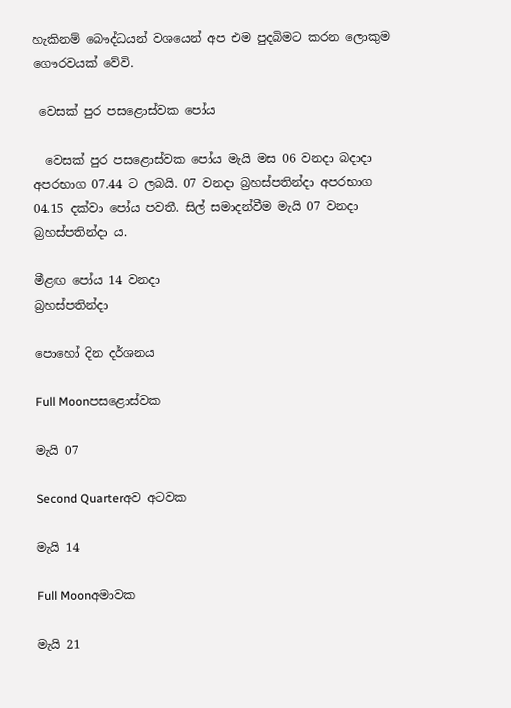හැකිනම් බෞද්ධයන් වශයෙන් අප එම පුදබිමට කරන ලොකුම ගෞරවයක් වේවි.

 වෙසක් පුර පසළොස්වක පෝය

  වෙසක් පුර පසළොස්වක පෝය මැයි මස 06 වනදා බදාදා අපරභාග 07.44 ට ලබයි. 07 වනදා බ්‍රහස්පතින්දා අපරභාග 04.15 දක්වා පෝය පවතී. සිල් සමාදන්වීම මැයි 07 වනදා බ්‍රහස්පතින්දා ය.

මීළඟ පෝය 14 වනදා
බ්‍රහස්පතින්දා

පොහෝ දින දර්ශනය

Full Moonපසළොස්වක

මැයි 07

Second Quarterඅව අටවක

මැයි 14

Full Moonඅමාවක

මැයි 21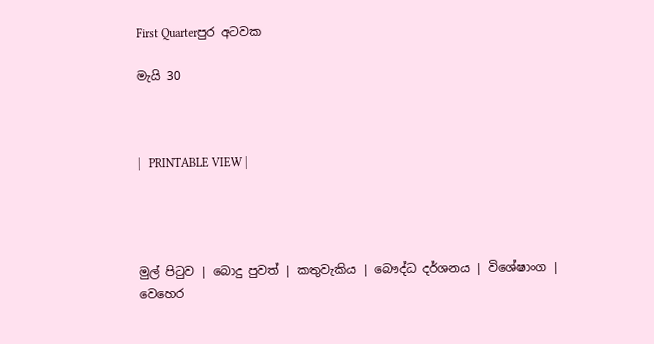First Quarterපුර අටවක

මැයි 30



|   PRINTABLE VIEW |




මුල් පිටුව | බොදු පුවත් | කතුවැකිය | බෞද්ධ දර්ශනය | විශේෂාංග | වෙහෙර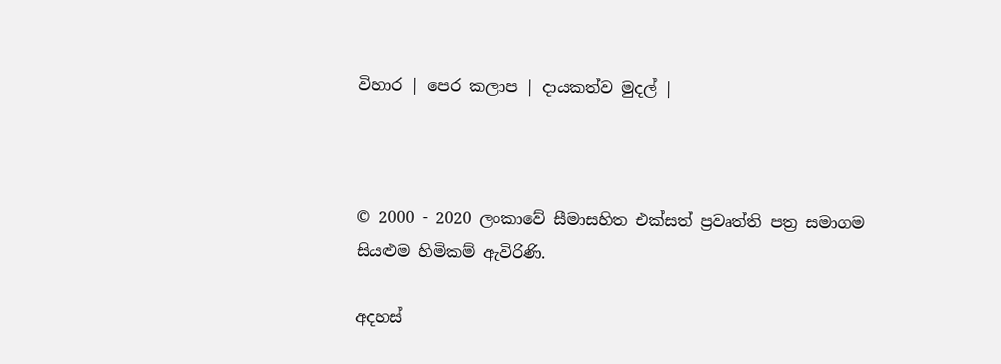විහාර | පෙර කලාප | දායකත්ව මුදල් |



© 2000 - 2020 ලංකාවේ සීමාසහිත එක්සත් ප්‍රවෘත්ති පත්‍ර සමාගම
සියළුම හිමිකම් ඇවිරිණි.

අදහස්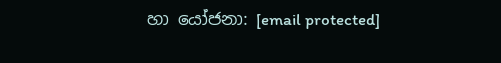හා යෝජනා: [email protected]